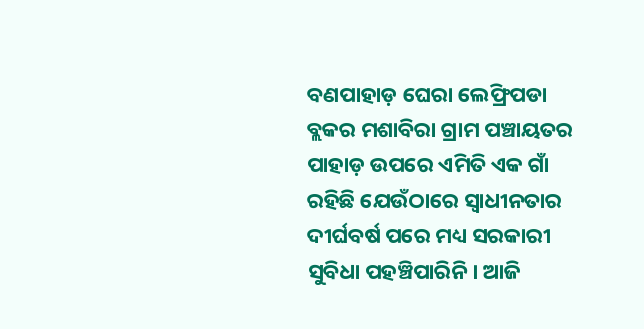ବଣପାହାଡ଼ ଘେରା ଲେଫ୍ରିପଡା ବ୍ଲକର ମଶାବିରା ଗ୍ରାମ ପଞ୍ଚାୟତର ପାହାଡ଼ ଉପରେ ଏମିତି ଏକ ଗାଁ ରହିଛି ଯେଉଁଠାରେ ସ୍ୱାଧୀନତାର ଦୀର୍ଘବର୍ଷ ପରେ ମଧ୍ୟ ସରକାରୀ ସୁବିଧା ପହଞ୍ଚିପାରିନି। ଆଜି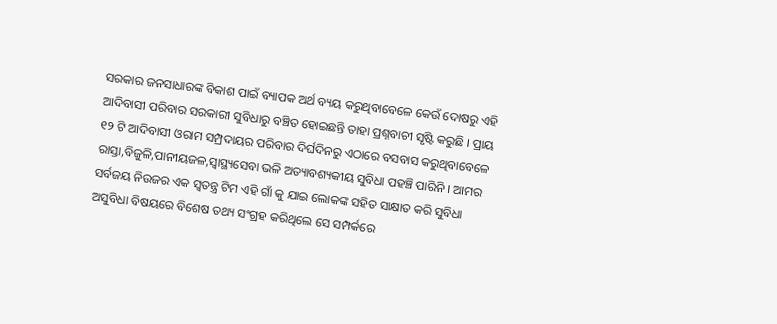ସରକାର ଜନସାଧାରଙ୍କ ବିକାଶ ପାଇଁ ବ୍ୟାପକ ଅର୍ଥ ବ୍ୟୟ କରୁଥିବାବେଳେ କେଉଁ ଦୋଷରୁ ଏହି ଆଦିବାସୀ ପରିବାର ସରକାରୀ ସୁବିଧାରୁ ବଞ୍ଚିତ ହୋଇଛନ୍ତି ତାହା ପ୍ରଶ୍ନବାଚୀ ସୃଷ୍ଟି କରୁଛି । ପ୍ରାୟ ୧୨ ଟି ଆଦିବାସୀ ଓରାମ ସମ୍ପ୍ରଦାୟର ପରିବାର ଦିର୍ଘଦିନରୁ ଏଠାରେ ବସବାସ କରୁଥିବାବେଳେ ରାସ୍ତା,ବିଜୁଳି,ପାନୀୟଜଳ,ସ୍ୱାସ୍ଥ୍ୟସେବା ଭଳି ଅତ୍ୟାବଶ୍ୟକୀୟ ସୁବିଧା ପହଞ୍ଚି ପାରିନି । ଆମର ସର୍ବଜୟ ନିଉଜର ଏକ ସ୍ୱତନ୍ତ୍ର ଟିମ ଏହି ଗାଁ କୁ ଯାଇ ଲୋକଙ୍କ ସହିତ ସାକ୍ଷାତ କରି ସୁବିଧା ଅସୁବିଧା ବିଷୟରେ ବିଶେଷ ତଥ୍ୟ ସଂଗ୍ରହ କରିଥିଲେ ସେ ସମ୍ପର୍କରେ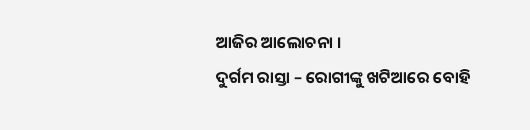ଆଜିର ଆଲୋଚନା ।
ଦୁର୍ଗମ ରାସ୍ତା – ରୋଗୀଙ୍କୁ ଖଟିଆରେ ବୋହି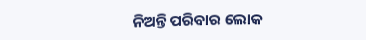ନିଅନ୍ତି ପରିବାର ଲୋକ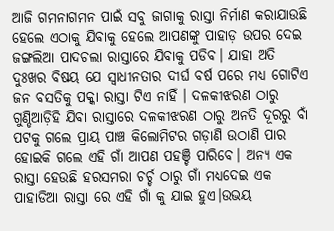ଆଜି ଗମନାଗମନ ପାଇଁ ସବୁ ଜାଗାକୁ ରାସ୍ତା ନିର୍ମାଣ କରାଯାଉଛି ହେଲେ ଏଠାକୁ ଯିବାକୁ ହେଲେ ଆପଣଙ୍କୁ ପାହାଡ଼ ଉପର ଦେଇ ଜଙ୍ଗଲିଆ ପାଦଚଲା ରାସ୍ତାରେ ଯିବାକୁ ପଡିବ। ଯାହା ଅତି ଦୁଃଖର ବିଷୟ ଯେ ସ୍ୱାଧୀନତାର ଦୀର୍ଘ ବର୍ଷ ପରେ ମଧ୍ୟ ଗୋଟିଏ ଜନ ବସତିକୁ ପକ୍କା ରାସ୍ତା ଟିଏ ନାହିଁ । ଦଳକୀଝରଣ ଠାରୁ ଗୁଣ୍ଡିଆଡ଼ିହି ଯିବା ରାସ୍ତାରେ ଦଳକୀଝରଣ ଠାରୁ ଅନତି ଦୂରରୁ ବାଁ ପଟକୁ ଗଲେ ପ୍ରାୟ ପାଞ୍ଚ କିଲୋମିଟର ଗଡ଼ାଣି ଉଠାଣି ପାର ହୋଇକି ଗଲେ ଏହି ଗାଁ ଆପଣ ପହଞ୍ଚି ପାରିବେ। ଅନ୍ୟ ଏକ ରାସ୍ତା ହେଉଛି ହରସମରା ଚର୍ଚ୍ଚ ଠାରୁ ଗାଁ ମଧ୍ୟଦେଇ ଏକ ପାହାଡିଆ ରାସ୍ତା ରେ ଏହି ଗାଁ କୁ ଯାଇ ହୁଏ।ଉଭୟ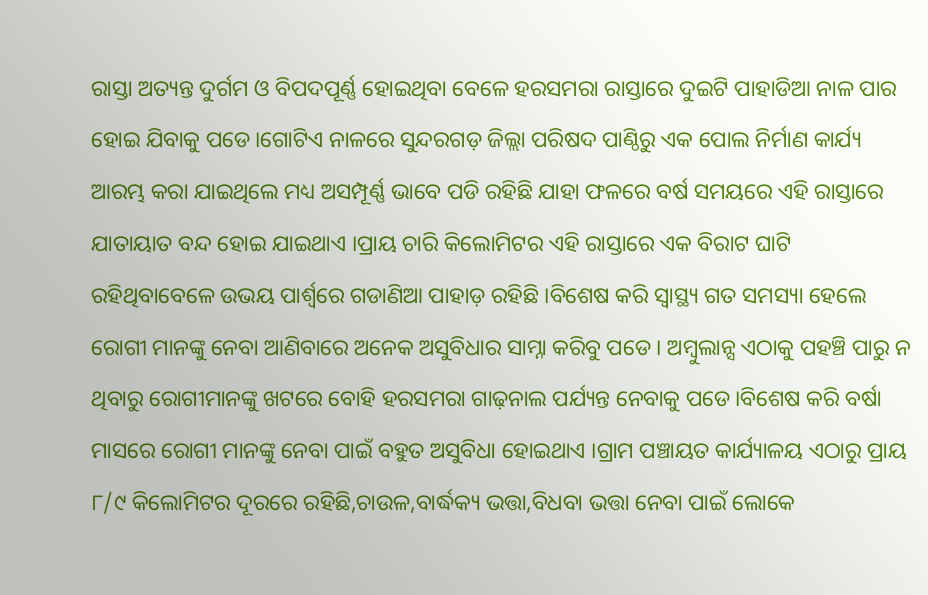ରାସ୍ତା ଅତ୍ୟନ୍ତ ଦୁର୍ଗମ ଓ ବିପଦପୂର୍ଣ୍ଣ ହୋଇଥିବା ବେଳେ ହରସମରା ରାସ୍ତାରେ ଦୁଇଟି ପାହାଡିଆ ନାଳ ପାର ହୋଇ ଯିବାକୁ ପଡେ।ଗୋଟିଏ ନାଳରେ ସୁନ୍ଦରଗଡ଼ ଜିଲ୍ଲା ପରିଷଦ ପାଣ୍ଠିରୁ ଏକ ପୋଲ ନିର୍ମାଣ କାର୍ଯ୍ୟ ଆରମ୍ଭ କରା ଯାଇଥିଲେ ମଧ୍ୟ ଅସମ୍ପୂର୍ଣ୍ଣ ଭାବେ ପଡି ରହିଛି ଯାହା ଫଳରେ ବର୍ଷ ସମୟରେ ଏହି ରାସ୍ତାରେ ଯାତାୟାତ ବନ୍ଦ ହୋଇ ଯାଇଥାଏ ।ପ୍ରାୟ ଚାରି କିଲୋମିଟର ଏହି ରାସ୍ତାରେ ଏକ ବିରାଟ ଘାଟି ରହିଥିବାବେଳେ ଉଭୟ ପାର୍ଶ୍ବରେ ଗଡାଣିଆ ପାହାଡ଼ ରହିଛି ।ବିଶେଷ କରି ସ୍ୱାସ୍ଥ୍ୟ ଗତ ସମସ୍ୟା ହେଲେ ରୋଗୀ ମାନଙ୍କୁ ନେବା ଆଣିବାରେ ଅନେକ ଅସୁବିଧାର ସାମ୍ନା କରିବୁ ପଡେ । ଅମ୍ବୁଲାନ୍ସ ଏଠାକୁ ପହଞ୍ଚି ପାରୁ ନ ଥିବାରୁ ରୋଗୀମାନଙ୍କୁ ଖଟରେ ବୋହି ହରସମରା ଗାଢ଼ନାଲ ପର୍ଯ୍ୟନ୍ତ ନେବାକୁ ପଡେ।ବିଶେଷ କରି ବର୍ଷା ମାସରେ ରୋଗୀ ମାନଙ୍କୁ ନେବା ପାଇଁ ବହୁତ ଅସୁବିଧା ହୋଇଥାଏ ।ଗ୍ରାମ ପଞ୍ଚାୟତ କାର୍ଯ୍ୟାଳୟ ଏଠାରୁ ପ୍ରାୟ ୮/୯ କିଲୋମିଟର ଦୂରରେ ରହିଛି,ଚାଉଳ,ବାର୍ଦ୍ଧକ୍ୟ ଭତ୍ତା,ବିଧବା ଭତ୍ତା ନେବା ପାଇଁ ଲୋକେ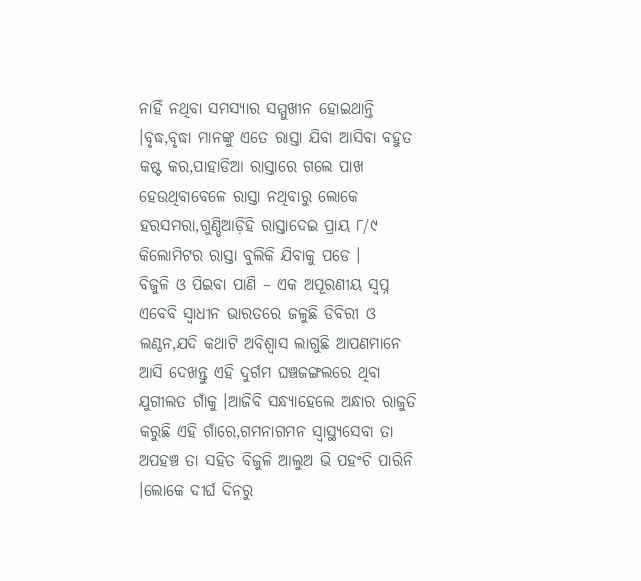ନାହିଁ ନଥିବା ସମସ୍ୟାର ସମ୍ମୁଖୀନ ହୋଇଥାନ୍ତି ।ବୃଦ୍ଧ,ବୃଦ୍ଧା ମାନଙ୍କୁ ଏତେ ରାସ୍ତା ଯିବା ଆସିବା ବହୁତ କଷ୍ଟ କର,ପାହାଡିଆ ରାସ୍ତାରେ ଗଲେ ପାଖ ହେଉଥିବାବେଳେ ରାସ୍ତା ନଥିବାରୁ ଲୋକେ ହରସମରା,ଗୁଣ୍ଡିଆଡ଼ିହି ରାସ୍ତାଦେଇ ପ୍ରାୟ ୮/୯ କିଲୋମିଟର ରାସ୍ତା ବୁଲିକି ଯିବାକୁ ପଡେ ।
ବିଜୁଳି ଓ ପିଇବା ପାଣି – ଏକ ଅପୂରଣୀୟ ସ୍ୱପ୍ନ
ଏବେବି ସ୍ୱାଧୀନ ଭାରତରେ ଜଳୁଛି ଡିବିରୀ ଓ ଲଣ୍ଠନ,ଯଦି କଥାଟି ଅବିଶ୍ୱାସ ଲାଗୁଛି ଆପଣମାନେ ଆସି ଦେଖନ୍ତୁ ଏହି ଦୁର୍ଗମ ଘଞ୍ଚଜଙ୍ଗଲରେ ଥିବା ଯୁଗୀଲତ ଗାଁକୁ ।ଆଜିବି ସନ୍ଧ୍ୟାହେଲେ ଅନ୍ଧାର ରାଜୁତି କରୁଛି ଏହି ଗାଁରେ,ଗମନାଗମନ ସ୍ୱାସ୍ଥ୍ୟସେବା ତା ଅପହଞ୍ଚ ତା ସହିତ ବିଜୁଳି ଆଲୁଅ ଭି ପହଂଚି ପାରିନି ।ଲୋକେ ଦୀର୍ଘ ଦିନରୁ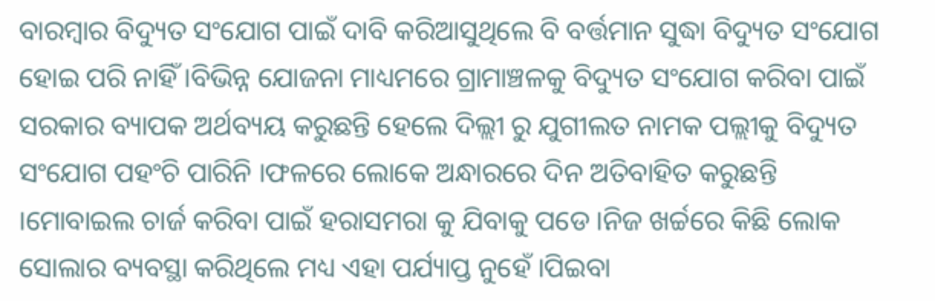ବାରମ୍ବାର ବିଦ୍ୟୁତ ସଂଯୋଗ ପାଇଁ ଦାବି କରିଆସୁଥିଲେ ବି ବର୍ତ୍ତମାନ ସୁଦ୍ଧା ବିଦ୍ୟୁତ ସଂଯୋଗ ହୋଇ ପରି ନାହିଁ ।ବିଭିନ୍ନ ଯୋଜନା ମାଧ୍ୟମରେ ଗ୍ରାମାଞ୍ଚଳକୁ ବିଦ୍ୟୁତ ସଂଯୋଗ କରିବା ପାଇଁ ସରକାର ବ୍ୟାପକ ଅର୍ଥବ୍ୟୟ କରୁଛନ୍ତି ହେଲେ ଦିଲ୍ଲୀ ରୁ ଯୁଗୀଲତ ନାମକ ପଲ୍ଲୀକୁ ବିଦ୍ୟୁତ ସଂଯୋଗ ପହଂଚି ପାରିନି ।ଫଳରେ ଲୋକେ ଅନ୍ଧାରରେ ଦିନ ଅତିବାହିତ କରୁଛନ୍ତି ।ମୋବାଇଲ ଚାର୍ଜ କରିବା ପାଇଁ ହରାସମରା କୁ ଯିବାକୁ ପଡେ ।ନିଜ ଖର୍ଚ୍ଚରେ କିଛି ଲୋକ ସୋଲାର ବ୍ୟବସ୍ଥା କରିଥିଲେ ମଧ୍ୟ ଏହା ପର୍ଯ୍ୟାପ୍ତ ନୁହେଁ ।ପିଇବା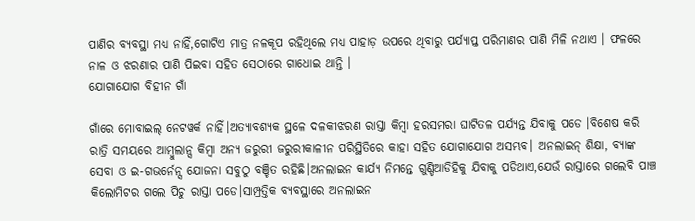ପାଣିର ବ୍ୟବସ୍ଥା ମଧ୍ୟ ନାହିଁ,ଗୋଟିଏ ମାତ୍ର ନଳକୂପ ରହିଥିଲେ ମଧ୍ୟ ପାହାଡ଼ ଉପରେ ଥିବାରୁ ପର୍ଯ୍ୟାପ୍ତ ପରିମାଣର ପାଣି ମିଳି ନଥାଏ । ଫଳରେ ନାଳ ଓ ଝରଣାର ପାଣି ପିଇବା ସହିତ ସେଠାରେ ଗାଧୋଇ ଥାନ୍ତି ।
ଯୋଗାଯୋଗ ବିହୀନ ଗାଁ

ଗାଁରେ ମୋବାଇଲ୍ ନେଟୱର୍କ ନାହିଁ।ଅତ୍ୟାବଶ୍ୟକ ସ୍ଥଳେ ଦଳକୀଝରଣ ରାସ୍ତା କିମ୍ବା ହରସମରା ଘାଟିତଳ ପର୍ଯ୍ୟନ୍ତ ଯିବାକୁ ପଡେ ।ବିଶେଷ କରି ରାତ୍ରି ସମୟରେ ଆମ୍ବୁଲାନ୍ସ କିମ୍ବା ଅନ୍ୟ ଜରୁରୀ ଜରୁରୀକାଳୀନ ପରିସ୍ଥିତିରେ କାହା ସହିତ ଯୋଗାଯୋଗ ଅସମ୍ଭବ। ଅନଲାଇନ୍ ଶିକ୍ଷା, ବ୍ୟାଙ୍କ ସେବା ଓ ଇ-ଗଭର୍ନେନ୍ସ ଯୋଜନା ସବୁଠୁ ବଞ୍ଚିତ ରହିଛି।ଅନଲାଇନ କାର୍ଯ୍ୟ ନିମନ୍ତେ ଗୁଣ୍ଡିଆଡିହିକୁ ଯିବାକୁ ପଡିଥାଏ,ଯେଉଁ ରାସ୍ତାରେ ଗଲେବି ପାଞ୍ଚ କିଲୋମିଟର ଗଲେ ପିଚୁ ରାସ୍ତା ପଡେ।ସାମ୍ପ୍ରତ୍ତିକ ବ୍ୟବସ୍ଥାରେ ଅନଲାଇନ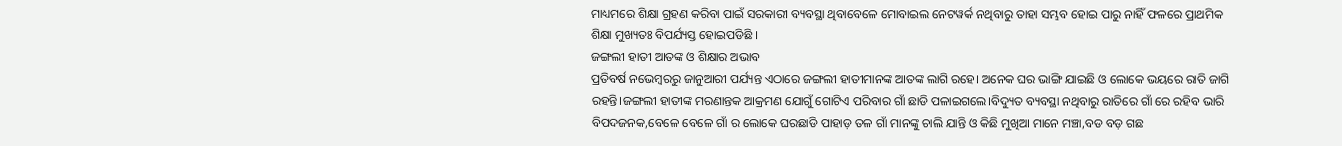ମାଧ୍ୟମରେ ଶିକ୍ଷା ଗ୍ରହଣ କରିବା ପାଇଁ ସରକାରୀ ବ୍ୟବସ୍ଥା ଥିବାବେଳେ ମୋବାଇଲ ନେଟୱର୍କ ନଥିବାରୁ ତାହା ସମ୍ଭବ ହୋଇ ପାରୁ ନାହିଁ ଫଳରେ ପ୍ରାଥମିକ ଶିକ୍ଷା ମୁଖ୍ୟତଃ ବିପର୍ଯ୍ୟସ୍ତ ହୋଇପଡିଛି ।
ଜଙ୍ଗଲୀ ହାତୀ ଆତଙ୍କ ଓ ଶିକ୍ଷାର ଅଭାବ
ପ୍ରତିବର୍ଷ ନଭେମ୍ବରରୁ ଜାନୁଆରୀ ପର୍ଯ୍ୟନ୍ତ ଏଠାରେ ଜଙ୍ଗଲୀ ହାତୀମାନଙ୍କ ଆତଙ୍କ ଲାଗି ରହେ। ଅନେକ ଘର ଭାଙ୍ଗି ଯାଇଛି ଓ ଲୋକେ ଭୟରେ ରାତି ଜାଗି ରହନ୍ତି।ଜଙ୍ଗଲୀ ହାତୀଙ୍କ ମରଣାନ୍ତକ ଆକ୍ରମଣ ଯୋଗୁଁ ଗୋଟିଏ ପରିବାର ଗାଁ ଛାଡି ପଳାଇଗଲେ।ବିଦ୍ୟୁତ ବ୍ୟବସ୍ଥା ନଥିବାରୁ ରାତିରେ ଗାଁ ରେ ରହିବ ଭାରି ବିପଦଜନକ,ବେଳେ ବେଳେ ଗାଁ ର ଲୋକେ ଘରଛାଡି ପାହାଡ଼ ତଳ ଗାଁ ମାନଙ୍କୁ ଚାଲି ଯାନ୍ତି ଓ କିଛି ମୁଖିଆ ମାନେ ମଞ୍ଚା,ବଡ ବଡ଼ ଗଛ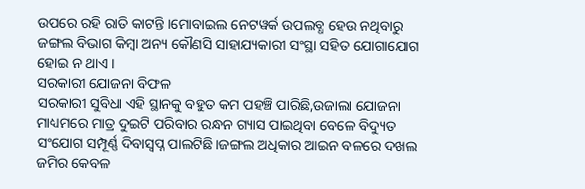ଉପରେ ରହି ରାତି କାଟନ୍ତି ।ମୋବାଇଲ ନେଟୱର୍କ ଉପଲବ୍ଧ ହେଉ ନଥିବାରୁ ଜଙ୍ଗଲ ବିଭାଗ କିମ୍ବା ଅନ୍ୟ କୌଣସି ସାହାଯ୍ୟକାରୀ ସଂସ୍ଥା ସହିତ ଯୋଗାଯୋଗ ହୋଇ ନ ଥାଏ ।
ସରକାରୀ ଯୋଜନା ବିଫଳ
ସରକାରୀ ସୁବିଧା ଏହି ସ୍ଥାନକୁ ବହୁତ କମ ପହଞ୍ଚି ପାରିଛି,ଉଜାଲା ଯୋଜନା ମାଧ୍ୟମରେ ମାତ୍ର ଦୁଇଟି ପରିବାର ରନ୍ଧନ ଗ୍ୟାସ ପାଇଥିବା ବେଳେ ବିଦ୍ୟୁତ ସଂଯୋଗ ସମ୍ପୂର୍ଣ୍ଣ ଦିବାସ୍ବପ୍ନ ପାଲଟିଛି।ଜଙ୍ଗଲ ଅଧିକାର ଆଇନ ବଳରେ ଦଖଲ ଜମିର କେବଳ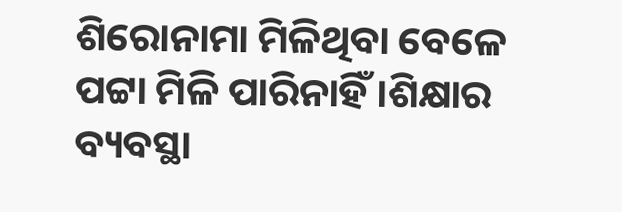ଶିରୋନାମା ମିଳିଥିବା ବେଳେ ପଟ୍ଟା ମିଳି ପାରିନାହିଁ ।ଶିକ୍ଷାର ବ୍ୟବସ୍ଥା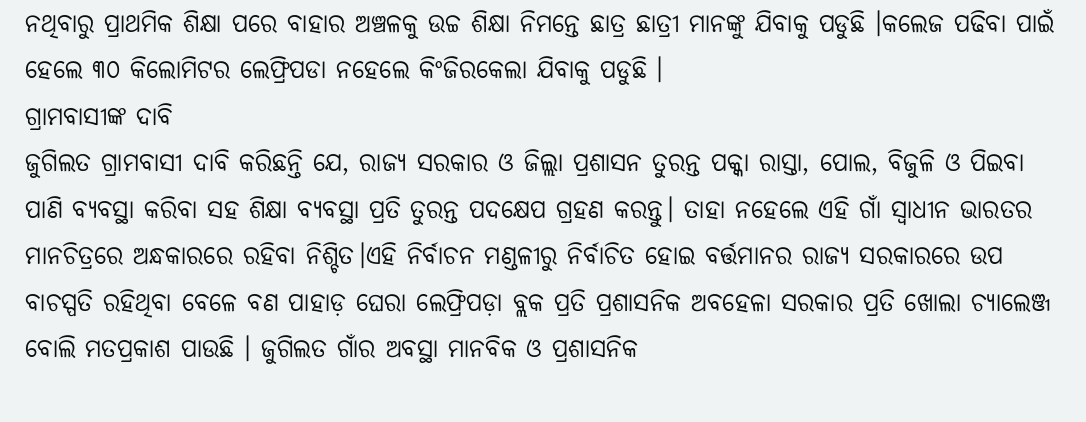ନଥିବାରୁ ପ୍ରାଥମିକ ଶିକ୍ଷା ପରେ ବାହାର ଅଞ୍ଚଳକୁ ଉଚ୍ଚ ଶିକ୍ଷା ନିମନ୍ତେ ଛାତ୍ର ଛାତ୍ରୀ ମାନଙ୍କୁ ଯିବାକୁ ପଡୁଛି ।କଲେଜ ପଢିବା ପାଇଁ ହେଲେ ୩୦ କିଲୋମିଟର ଲେଫ୍ରିପଡା ନହେଲେ କିଂଜିରକେଲା ଯିବାକୁ ପଡୁଛି ।
ଗ୍ରାମବାସୀଙ୍କ ଦାବି
ଜୁଗିଲତ ଗ୍ରାମବାସୀ ଦାବି କରିଛନ୍ତି ଯେ, ରାଜ୍ୟ ସରକାର ଓ ଜିଲ୍ଲା ପ୍ରଶାସନ ତୁରନ୍ତ ପକ୍କା ରାସ୍ତା, ପୋଲ, ବିଜୁଳି ଓ ପିଇବା ପାଣି ବ୍ୟବସ୍ଥା କରିବା ସହ ଶିକ୍ଷା ବ୍ୟବସ୍ଥା ପ୍ରତି ତୁରନ୍ତ ପଦକ୍ଷେପ ଗ୍ରହଣ କରନ୍ତୁ। ତାହା ନହେଲେ ଏହି ଗାଁ ସ୍ଵାଧୀନ ଭାରତର ମାନଚିତ୍ରରେ ଅନ୍ଧକାରରେ ରହିବା ନିଶ୍ଚିତ।ଏହି ନିର୍ବାଚନ ମଣ୍ଡଳୀରୁ ନିର୍ବାଚିତ ହୋଇ ବର୍ତ୍ତମାନର ରାଜ୍ୟ ସରକାରରେ ଉପ ବାଚସ୍ପତି ରହିଥିବା ବେଳେ ବଣ ପାହାଡ଼ ଘେରା ଲେଫ୍ରିପଡ଼ା ବ୍ଲକ ପ୍ରତି ପ୍ରଶାସନିକ ଅବହେଳା ସରକାର ପ୍ରତି ଖୋଲା ଚ୍ୟାଲେଞ୍ଜ ବୋଲି ମତପ୍ରକାଶ ପାଉଛି । ଜୁଗିଲତ ଗାଁର ଅବସ୍ଥା ମାନବିକ ଓ ପ୍ରଶାସନିକ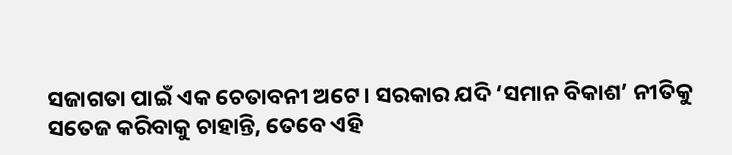ସଜାଗତା ପାଇଁ ଏକ ଚେତାବନୀ ଅଟେ। ସରକାର ଯଦି ‘ସମାନ ବିକାଶ’ ନୀତିକୁ ସତେଜ କରିବାକୁ ଚାହାନ୍ତି, ତେବେ ଏହି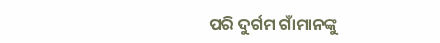ପରି ଦୁର୍ଗମ ଗାଁମାନଙ୍କୁ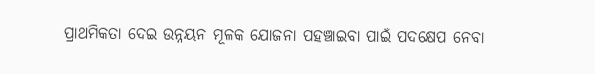ପ୍ରାଥମିକତା ଦେଇ ଉନ୍ନୟନ ମୂଳକ ଯୋଜନା ପହଞ୍ଚାଇବା ପାଇଁ ପଦକ୍ଷେପ ନେବା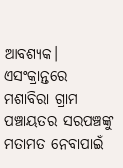ଆବଶ୍ୟକ। ଏସଂକ୍ରାନ୍ତରେ ମଶାବିରା ଗ୍ରାମ ପଞ୍ଚାୟତର ସରପଞ୍ଚଙ୍କୁ ମତାମତ ନେବାପାଇଁ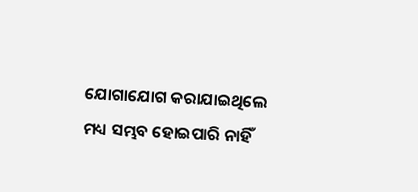ଯୋଗାଯୋଗ କରାଯାଇଥିଲେ ମଧ୍ୟ ସମ୍ଭବ ହୋଇପାରି ନାହିଁ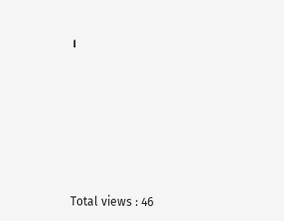।








Total views : 46